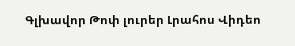Գլխավոր Թոփ լուրեր Լրահոս Վիդեո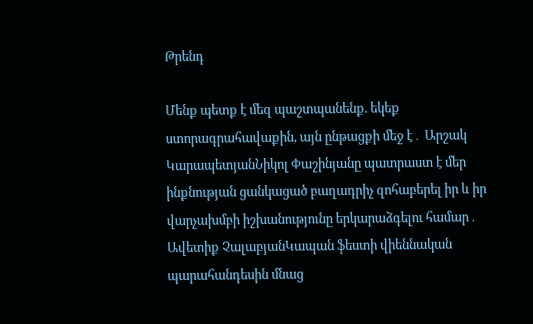Թրենդ

Մենք պետք է մեզ պաշտպանենք. եկեք ստորագրահավաքին, այն ընթացքի մեջ է․ Արշակ ԿարապետյանՆիկոլ Փաշինյանը պատրաստ է մեր ինքնության ցանկացած բաղադրիչ զոհաբերել իր և իր վարչախմբի իշխանությունը երկարաձգելու համար․ Ավետիք ՉալաբյանԿապան ֆեստի վիեննական պարահանդեսին մնաց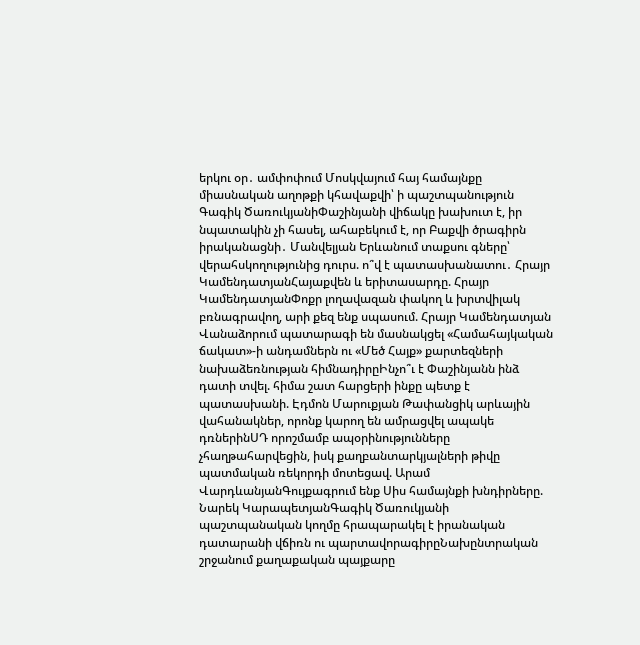երկու օր․ ամփոփում Մոսկվայում հայ համայնքը միասնական աղոթքի կհավաքվի՝ ի պաշտպանություն Գագիկ ԾառուկյանիՓաշինյանի վիճակը խախուտ է, իր նպատակին չի հասել, ահաբեկում է, որ Բաքվի ծրագիրն իրականացնի․ Մանվելյան Երևանում տաքսու գները՝ վերահսկողությունից դուրս. ո՞վ է պատասխանատու․ Հրայր ԿամենդատյանՀայաքվեն և երիտասարդը. Հրայր ԿամենդատյանՓոքր լողավազան փակող և խրտվիլակ բռնագրավող, արի քեզ ենք սպասում. Հրայր Կամենդատյան Վանաձորում պատարագի են մասնակցել «Համահայկական ճակատ»-ի անդամներն ու «Մեծ Հայք» քարտեզների նախաձեռնության հիմնադիրըԻնչո՞ւ է Փաշինյանն ինձ դատի տվել. հիմա շատ հարցերի ինքը պետք է պատասխանի. Էդմոն Մարուքյան Թափանցիկ արևային վահանակներ, որոնք կարող են ամրացվել ապակե դռներինՍԴ որոշմամբ ապօրինությունները չհաղթահարվեցին, իսկ քաղբանտարկյալների թիվը պատմական ռեկորդի մոտեցավ. Արամ ՎարդևանյանԳույքագրում ենք Սիս համայնքի խնդիրները. Նարեկ ԿարապետյանԳագիկ Ծառուկյանի պաշտպանական կողմը հրապարակել է իրանական դատարանի վճիռն ու պարտավորագիրըՆախընտրական շրջանում քաղաքական պայքարը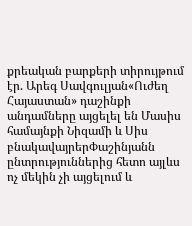քրեական բարքերի տիրույթում էր. Արեգ Սավգուլյան«Ուժեղ Հայաստան» դաշինքի անդամները այցելել են Մասիս համայնքի Նիզամի և Սիս բնակավայրերՓաշինյանն ընտրություններից հետո այլևս ոչ մեկին չի այցելում և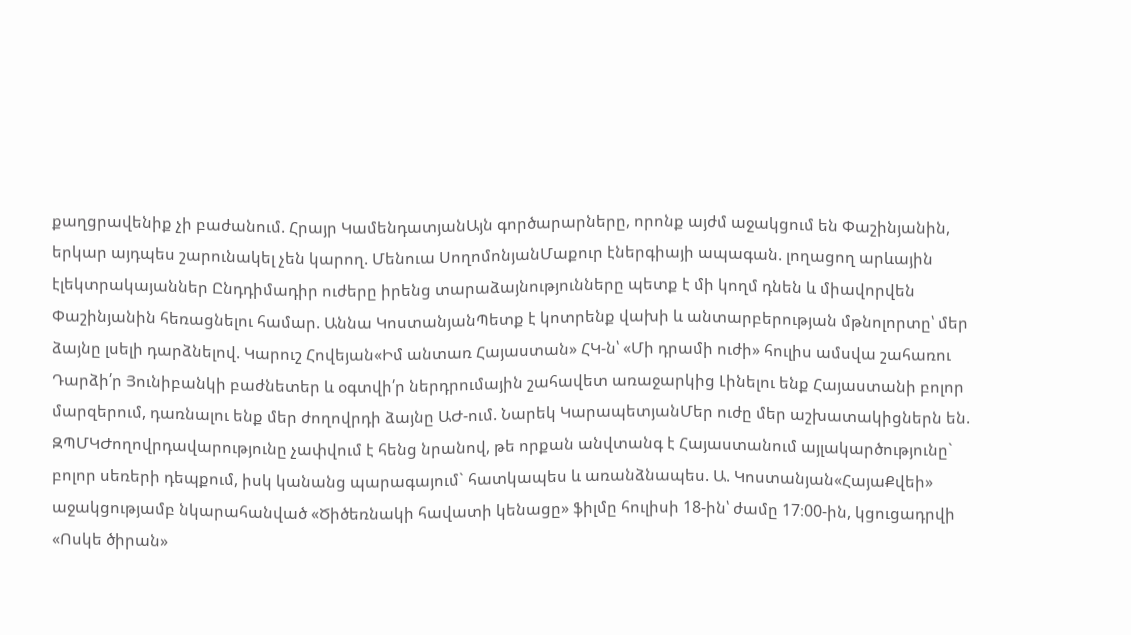քաղցրավենիք չի բաժանում. Հրայր ԿամենդատյանԱյն գործարարները, որոնք այժմ աջակցում են Փաշինյանին, երկար այդպես շարունակել չեն կարող. Մենուա ՍողոմոնյանՄաքուր էներգիայի ապագան. լողացող արևային էլեկտրակայաններ Ընդդիմադիր ուժերը իրենց տարաձայնությունները պետք է մի կողմ դնեն և միավորվեն Փաշինյանին հեռացնելու համար. Աննա ԿոստանյանՊետք է կոտրենք վախի և անտարբերության մթնոլորտը՝ մեր ձայնը լսելի դարձնելով. Կարուշ Հովեյան«Իմ անտառ Հայաստան» ՀԿ-ն՝ «Մի դրամի ուժի» հուլիս ամսվա շահառու Դարձի՛ր Յունիբանկի բաժնետեր և օգտվի՛ր ներդրումային շահավետ առաջարկից Լինելու ենք Հայաստանի բոլոր մարզերում, դառնալու ենք մեր ժողովրդի ձայնը ԱԺ-ում. Նարեկ ԿարապետյանՄեր ուժը մեր աշխատակիցներն են. ԶՊՄԿԺողովրդավարությունը չափվում է հենց նրանով, թե որքան անվտանգ է Հայաստանում այլակարծությունը` բոլոր սեռերի դեպքում, իսկ կանանց պարագայում` հատկապես և առանձնապես. Ա. Կոստանյան«ՀայաՔվեի» աջակցությամբ նկարահանված «Ծիծեռնակի հավատի կենացը» ֆիլմը հուլիսի 18-ին՝ ժամը 17։00-ին, կցուցադրվի «Ոսկե ծիրան»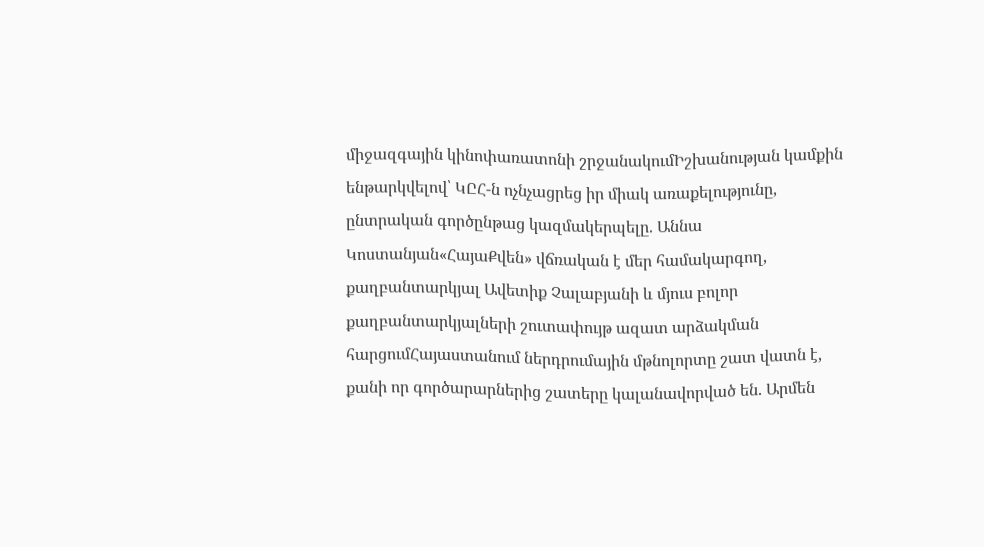միջազգային կինոփառատոնի շրջանակումԻշխանության կամքին ենթարկվելով՝ ԿԸՀ-ն ոչնչացրեց իր միակ առաքելությունը, ընտրական գործընթաց կազմակերպելը. Աննա Կոստանյան«ՀայաՔվեն» վճռական է մեր համակարգող, քաղբանտարկյալ Ավետիք Չալաբյանի և մյուս բոլոր քաղբանտարկյալների շուտափույթ ազատ արձակման հարցումՀայաստանում ներդրումային մթնոլորտը շատ վատն է, քանի որ գործարարներից շատերը կալանավորված են. Արմեն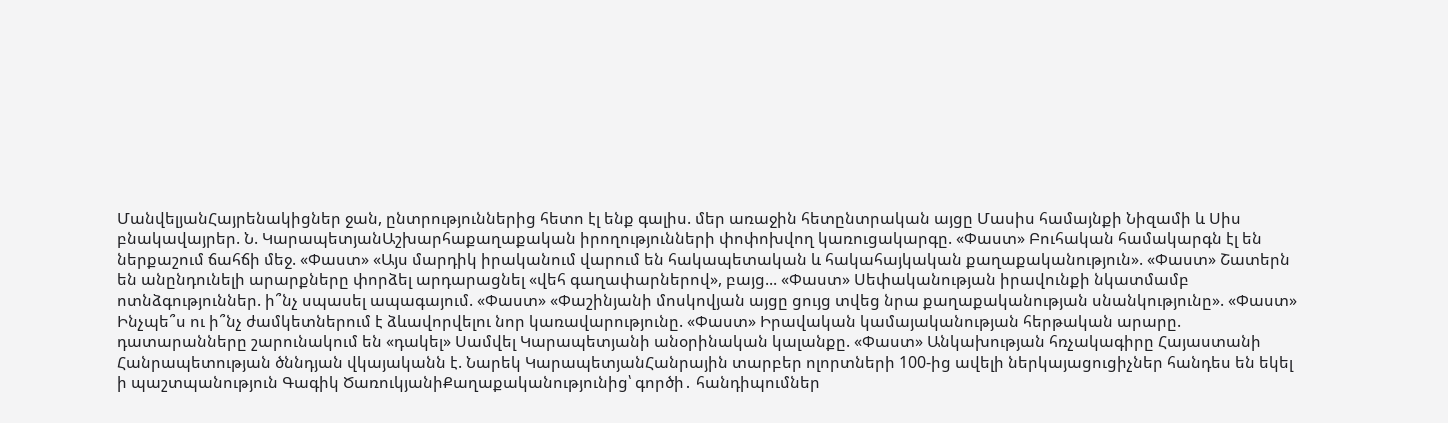ՄանվելյանՀայրենակիցներ ջան, ընտրություններից հետո էլ ենք գալիս. մեր առաջին հետընտրական այցը Մասիս համայնքի Նիզամի և Սիս բնակավայրեր. Ն. ԿարապետյանԱշխարհաքաղաքական իրողությունների փոփոխվող կառուցակարգը. «Փաստ» Բուհական համակարգն էլ են ներքաշում ճահճի մեջ. «Փաստ» «Այս մարդիկ իրականում վարում են հակապետական և հակահայկական քաղաքականություն». «Փաստ» Շատերն են անընդունելի արարքները փորձել արդարացնել «վեհ գաղափարներով», բայց... «Փաստ» Սեփականության իրավունքի նկատմամբ ոտնձգություններ. ի՞նչ սպասել ապագայում. «Փաստ» «Փաշինյանի մոսկովյան այցը ցույց տվեց նրա քաղաքականության սնանկությունը». «Փաստ» Ինչպե՞ս ու ի՞նչ ժամկետներում է ձևավորվելու նոր կառավարությունը. «Փաստ» Իրավական կամայականության հերթական արարը. դատարանները շարունակում են «դակել» Սամվել Կարապետյանի անօրինական կալանքը. «Փաստ» Անկախության հռչակագիրը Հայաստանի Հանրապետության ծննդյան վկայականն է. Նարեկ ԿարապետյանՀանրային տարբեր ոլորտների 100-ից ավելի ներկայացուցիչներ հանդես են եկել ի պաշտպանություն Գագիկ ԾառուկյանիՔաղաքականությունից՝ գործի․ հանդիպումներ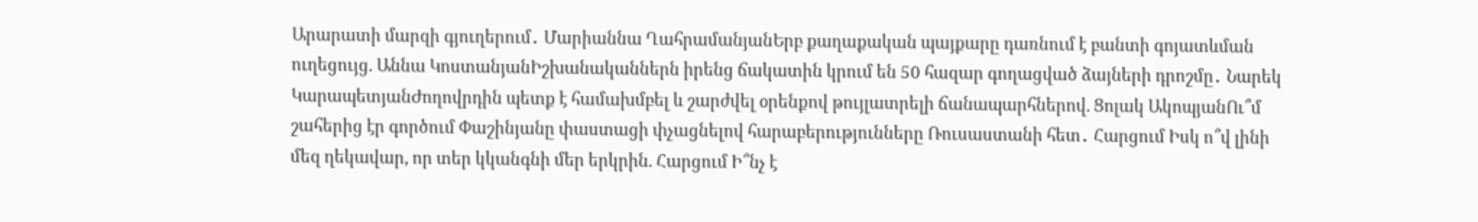Արարատի մարզի գյուղերում․ Մարիաննա ՂահրամանյանԵրբ քաղաքական պայքարը դառնում է բանտի գոյատևման ուղեցույց. Աննա ԿոստանյանԻշխանականներն իրենց ճակատին կրում են 50 հազար գողացված ձայների դրոշմը․ Նարեկ ԿարապետյանԺողովրդին պետք է համախմբել և շարժվել օրենքով թույլատրելի ճանապարհներով. Ցոլակ ԱկոպյանՈւ՞մ շահերից էր գործում Փաշինյանը փաստացի փչացնելով հարաբերությունները Ռուսաստանի հետ․ Հարցում Իսկ ո՞վ լինի մեզ ղեկավար, որ տեր կկանգնի մեր երկրին. Հարցում Ի՞նչ է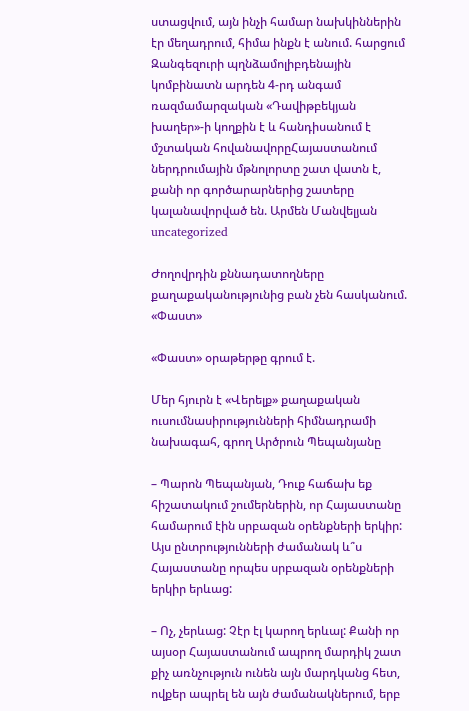ստացվում, այն ինչի համար նախկիններին էր մեղադրում, հիմա ինքն է անում. հարցում Զանգեզուրի պղնձամոլիբդենային կոմբինատն արդեն 4-րդ անգամ ռազմամարզական «Դավիթբեկյան խաղեր»-ի կողքին է և հանդիսանում է մշտական հովանավորըՀայաստանում ներդրումային մթնոլորտը շատ վատն է, քանի որ գործարարներից շատերը կալանավորված են. Արմեն Մանվելյան
uncategorized

Ժողովրդին քննադատողները քաղաքականությունից բան չեն հասկանում. «Փաստ»

«Փաստ» օրաթերթը գրում է.

Մեր հյուրն է «Վերելք» քաղաքական ուսումնասիրությունների հիմնադրամի նախագահ, գրող Արծրուն Պեպանյանը

– Պարոն Պեպանյան, Դուք հաճախ եք հիշատակում շումերներին, որ Հայաստանը համարում էին սրբազան օրենքների երկիր: Այս ընտրությունների ժամանակ և՞ս Հայաստանը որպես սրբազան օրենքների երկիր երևաց:

– Ոչ, չերևաց: Չէր էլ կարող երևալ: Քանի որ այսօր Հայաստանում ապրող մարդիկ շատ քիչ առնչություն ունեն այն մարդկանց հետ, ովքեր ապրել են այն ժամանակներում, երբ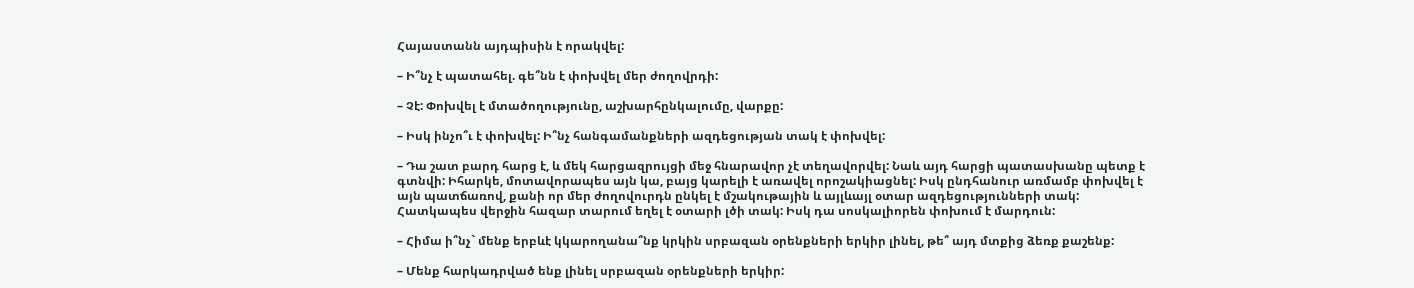Հայաստանն այդպիսին է որակվել:

– Ի՞նչ է պատահել. գե՞նն է փոխվել մեր ժողովրդի:

– Չէ: Փոխվել է մտածողությունը, աշխարհընկալումը, վարքը:

– Իսկ ինչո՞ւ է փոխվել: Ի՞նչ հանգամանքների ազդեցության տակ է փոխվել:

– Դա շատ բարդ հարց է, և մեկ հարցազրույցի մեջ հնարավոր չէ տեղավորվել: Նաև այդ հարցի պատասխանը պետք է գտնվի: Իհարկե, մոտավորապես այն կա, բայց կարելի է առավել որոշակիացնել: Իսկ ընդհանուր առմամբ փոխվել է այն պատճառով, քանի որ մեր ժողովուրդն ընկել է մշակութային և այլևայլ օտար ազդեցությունների տակ:
Հատկապես վերջին հազար տարում եղել է օտարի լծի տակ: Իսկ դա սոսկալիորեն փոխում է մարդուն:

– Հիմա ի՞նչ` մենք երբևէ կկարողանա՞նք կրկին սրբազան օրենքների երկիր լինել, թե՞ այդ մտքից ձեռք քաշենք:

– Մենք հարկադրված ենք լինել սրբազան օրենքների երկիր: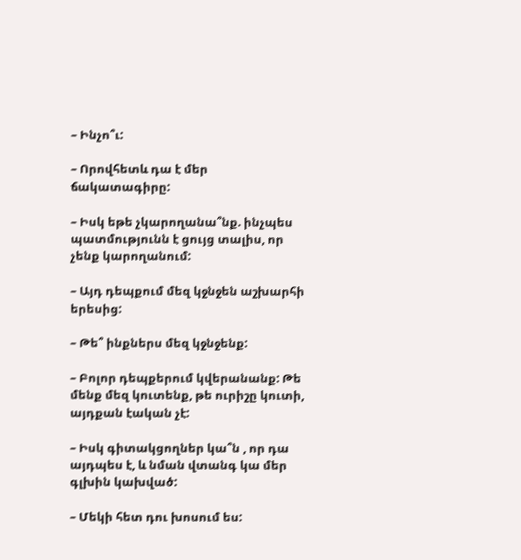– Ինչո՞ւ:

– Որովհետև դա է մեր ճակատագիրը:

– Իսկ եթե չկարողանա՞նք. ինչպես պատմությունն է ցույց տալիս, որ չենք կարողանում:

– Այդ դեպքում մեզ կջնջեն աշխարհի երեսից:

– Թե՞ ինքներս մեզ կջնջենք:

– Բոլոր դեպքերում կվերանանք: Թե մենք մեզ կուտենք, թե ուրիշը կուտի, այդքան էական չէ:

– Իսկ գիտակցողներ կա՞ն , որ դա այդպես է, և նման վտանգ կա մեր գլխին կախված:

– Մեկի հետ դու խոսում ես: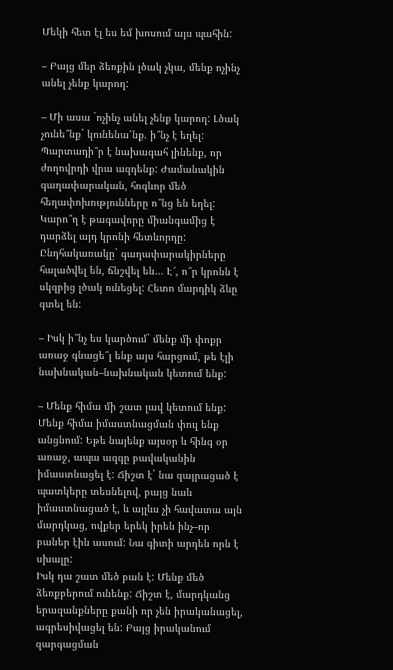Մեկի հետ էլ ես եմ խոսում այս պահին:

– Բայց մեր ձեռքին լծակ չկա, մենք ոչինչ անել չենք կարող:

– Մի ասա `ոչինչ անել չենք կարող: Լծակ չունե՞նք` կունենա՛նք. ի՞նչ է եղել: Պարտադի՞ր է նախագահ լինենք, որ ժողովրդի վրա ազդենք: Ժամանակին գաղափարական, հոգևոր մեծ հեղափոխությունները ո՞նց են եղել: Կարո՞ղ է թագավորը միանգամից է դարձել այդ կրոնի հետևորդը: Ընդհակառակը` գաղափարակիրները հալածվել են, ճնշվել են… Է՜, ո՞ր կրոնն է սկզբից լծակ ունեցել: Հետո մարդիկ ձևը գտել են:

– Իսկ ի՞նչ ես կարծում` մենք մի փոքր առաջ գնացե՞լ ենք այս հարցում, թե էլի նախնական–նախնական կետում ենք:

– Մենք հիմա մի շատ լավ կետում ենք: Մենք հիմա իմաստնացման փուլ ենք անցնում: Եթե նայենք այսօր և հինգ օր առաջ, ապա ազգը բավականին իմաստնացել է: Ճիշտ է` նա զայրացած է պատկերը տեսնելով, բայց նաև իմաստնացած է, և այլևս չի հավատա այն մարդկաց, ովքեր երեկ իրեն ինչ–որ բաներ էին ասում: Նա գիտի արդեն որն է սխալը:
Իսկ դա շատ մեծ բան է: Մենք մեծ ձեռքբերում ունենք: Ճիշտ է, մարդկանց երազանքները քանի որ չեն իրականացել, ագրեսիվացել են: Բայց իրականում զարգացման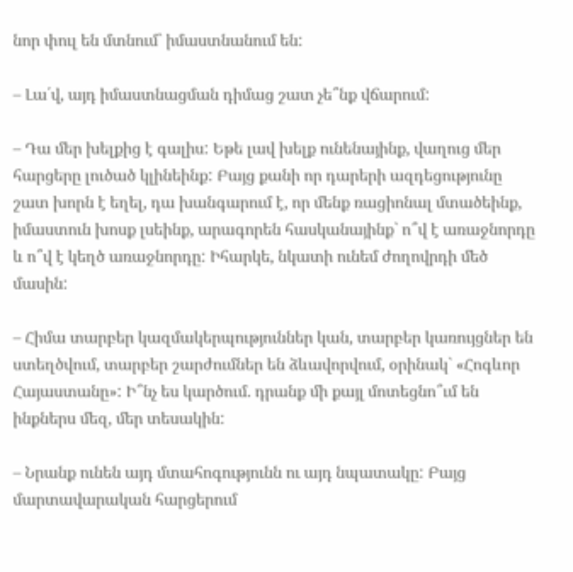նոր փուլ են մտնում` իմաստնանում են:

– Լա՛վ, այդ իմաստնացման դիմաց շատ չե՞նք վճարում:

– Դա մեր խելքից է գալիս: Եթե լավ խելք ունենայինք, վաղուց մեր հարցերը լուծած կլինեինք: Բայց քանի որ դարերի ազդեցությունը շատ խորն է եղել, դա խանգարում է, որ մենք ռացիոնալ մտածեինք, իմաստուն խոսք լսեինք, արագորեն հասկանայինք` ո՞վ է առաջնորդը և ո՞վ է կեղծ առաջնորդը: Իհարկե, նկատի ունեմ ժողովրդի մեծ մասին:

– Հիմա տարբեր կազմակերպություններ կան, տարբեր կառույցներ են ստեղծվում, տարբեր շարժումներ են ձևավորվում, օրինակ` «Հոգևոր Հայաստանը»: Ի՞նչ ես կարծում. դրանք մի քայլ մոտեցնո՞ւմ են ինքներս մեզ, մեր տեսակին:

– Նրանք ունեն այդ մտահոգությունն ու այդ նպատակը: Բայց մարտավարական հարցերում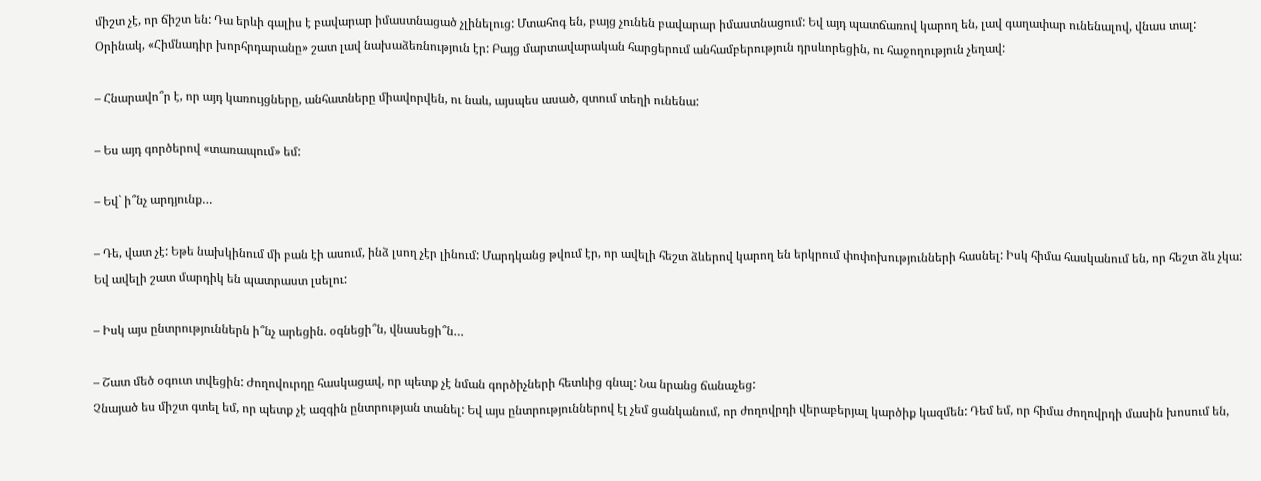միշտ չէ, որ ճիշտ են: Դա երևի գալիս է բավարար իմաստնացած չլինելուց: Մտահոգ են, բայց չունեն բավարար իմաստնացում: Եվ այդ պատճառով կարող են, լավ գաղափար ունենալով, վնաս տալ:
Օրինակ, «Հիմնադիր խորհրդարանը» շատ լավ նախաձեռնություն էր: Բայց մարտավարական հարցերում անհամբերություն դրսևորեցին, ու հաջողություն չեղավ:

– Հնարավո՞ր է, որ այդ կառույցները, անհատները միավորվեն, ու նաև, այսպես ասած, զտում տեղի ունենա:

– Ես այդ գործերով «տառապում» եմ:

– Եվ` ի՞նչ արդյունք…

– Դե, վատ չէ: Եթե նախկինում մի բան էի ասում, ինձ լսող չէր լինում: Մարդկանց թվում էր, որ ավելի հեշտ ձևերով կարող են երկրում փոփոխությունների հասնել: Իսկ հիմա հասկանում են, որ հեշտ ձև չկա: Եվ ավելի շատ մարդիկ են պատրաստ լսելու:

– Իսկ այս ընտրություններն ի՞նչ արեցին. օգնեցի՞ն, վնասեցի՞ն…

– Շատ մեծ օգուտ տվեցին: Ժողովուրդը հասկացավ, որ պետք չէ նման գործիչների հետևից գնալ: Նա նրանց ճանաչեց:
Չնայած ես միշտ գտել եմ, որ պետք չէ ազգին ընտրության տանել: Եվ այս ընտրություններով էլ չեմ ցանկանում, որ ժողովրդի վերաբերյալ կարծիք կազմեն: Դեմ եմ, որ հիմա ժողովրդի մասին խոսում են,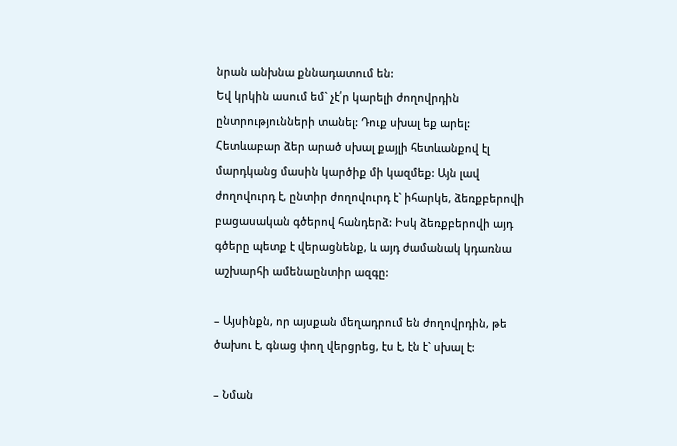նրան անխնա քննադատում են:
Եվ կրկին ասում եմ` չէ՛ր կարելի ժողովրդին ընտրությունների տանել: Դուք սխալ եք արել: Հետևաբար ձեր արած սխալ քայլի հետևանքով էլ մարդկանց մասին կարծիք մի կազմեք: Այն լավ ժողովուրդ է, ընտիր ժողովուրդ է` իհարկե, ձեռքբերովի բացասական գծերով հանդերձ: Իսկ ձեռքբերովի այդ գծերը պետք է վերացնենք, և այդ ժամանակ կդառնա աշխարհի ամենաընտիր ազգը:

– Այսինքն, որ այսքան մեղադրում են ժողովրդին, թե ծախու է, գնաց փող վերցրեց, էս է, էն է` սխալ է:

– Նման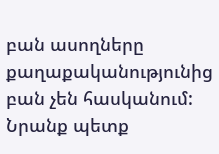բան ասողները քաղաքականությունից բան չեն հասկանում: Նրանք պետք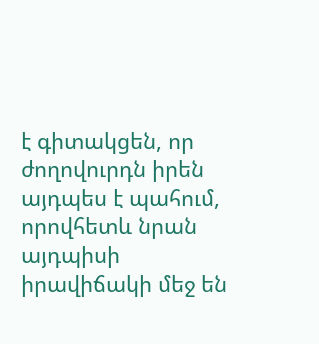է գիտակցեն, որ ժողովուրդն իրեն այդպես է պահում, որովհետև նրան այդպիսի իրավիճակի մեջ են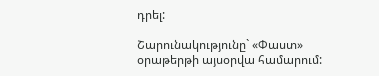դրել:

Շարունակությունը` «Փաստ» օրաթերթի այսօրվա համարում: